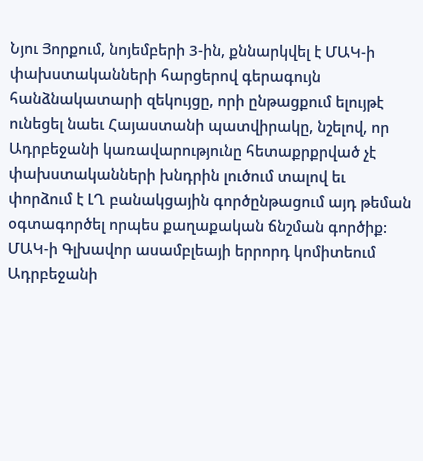Նյու Յորքում, նոյեմբերի 3-ին, քննարկվել է ՄԱԿ-ի փախստականների հարցերով գերագույն հանձնակատարի զեկույցը, որի ընթացքում ելույթէ ունեցել նաեւ Հայաստանի պատվիրակը, նշելով, որ Ադրբեջանի կառավարությունը հետաքրքրված չէ փախստականների խնդրին լուծում տալով եւ փորձում է ԼՂ բանակցային գործընթացում այդ թեման օգտագործել որպես քաղաքական ճնշման գործիք:
ՄԱԿ-ի Գլխավոր ասամբլեայի երրորդ կոմիտեում Ադրբեջանի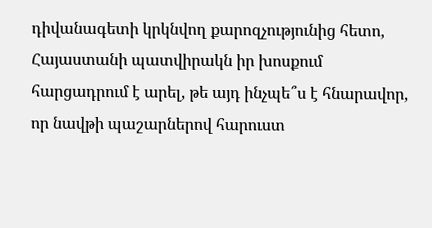դիվանագետի կրկնվող քարոզչությունից հետո, Հայաստանի պատվիրակն իր խոսքում հարցադրում է արել, թե այդ ինչպե՞ս է հնարավոր, որ նավթի պաշարներով հարուստ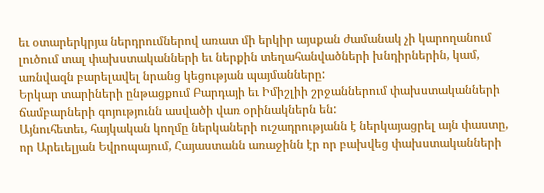եւ օտարերկրյա ներդրումներով առատ մի երկիր այսքան ժամանակ չի կարողանում լուծում տալ փախստականների եւ ներքին տեղահանվածների խնդիրներին, կամ, առնվազն բարելավել նրանց կեցության պայմանները:
Երկար տարիների ընթացքում Բարդայի եւ Իմիշլիի շրջաններում փախստականների ճամբարների գոյությունն ասվածի վառ օրինակներն են:
Այնուհետեւ, հայկական կողմը ներկաների ուշադրությանն է ներկայացրել այն փաստը, որ Արեւելյան Եվրոպայում, Հայաստանն առաջինն էր որ բախվեց փախստականների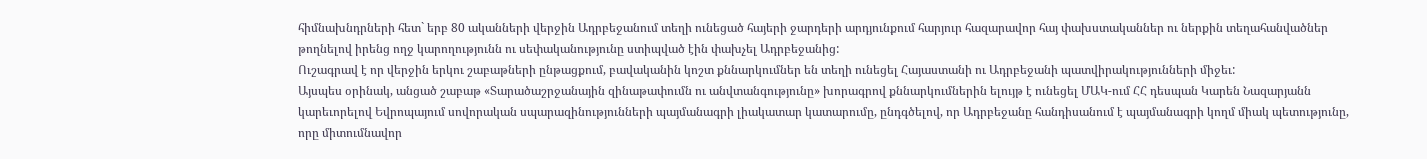հիմնախնդրների հետ` երբ 80 ականների վերջին Ադրբեջանում տեղի ունեցած հայերի ջարդերի արդյունքում հարյուր հազարավոր հայ փախստականներ ու ներքին տեղահանվածներ թողնելով իրենց ողջ կարողությունն ու սեփականությունը ստիպված էին փախչել Ադրբեջանից:
Ուշագրավ է որ վերջին երկու շաբաթների ընթացքում, բավականին կոշտ քննարկումներ են տեղի ունեցել Հայաստանի ու Ադրբեջանի պատվիրակությունների միջեւ:
Այսպես օրինակ, անցած շաբաթ «Տարածաշրջանային զինաթափումն ու անվտանգությունը» խորագրով քննարկումներին ելույթ է ունեցել ՄԱԿ-ում ՀՀ դեսպան Կարեն Նազարյանն կարեւորելով Եվրոպայում սովորական սպարազինությունների պայմանագրի լիակատար կատարումը, ընդգծելով, որ Ադրբեջանը հանդիսանում է պայմանագրի կողմ միակ պետությունը, որը միտումնավոր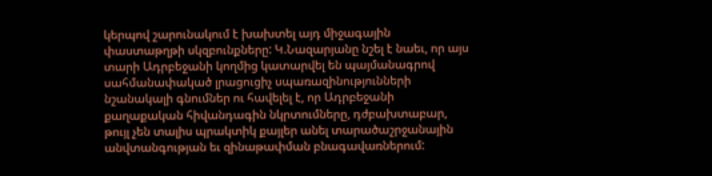կերպով շարունակում է խախտել այդ միջագային փաստաթղթի սկզբունքները: Կ.Նազարյանը նշել է նաեւ, որ այս տարի Ադրբեջանի կողմից կատարվել են պայմանագրով սահմանափակած լրացուցիչ սպառազինությունների նշանակալի գնումներ ու հավելել է, որ Ադրբեջանի քաղաքական հիվանդագին նկրտումները, դժբախտաբար, թույլ չեն տալիս պրակտիկ քայլեր անել տարածաշրջանային անվտանգության եւ զինաթափման բնագավառներում: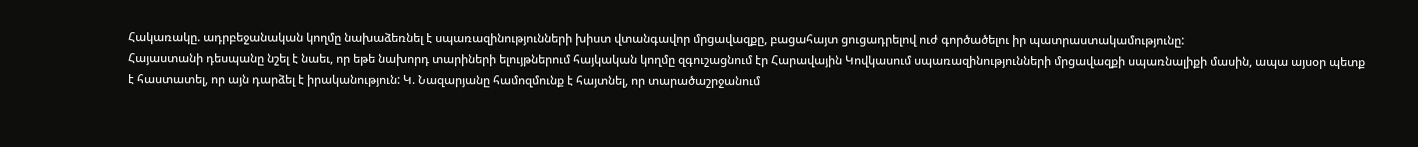Հակառակը. ադրբեջանական կողմը նախաձեռնել է սպառազինությունների խիստ վտանգավոր մրցավազքը, բացահայտ ցուցադրելով ուժ գործածելու իր պատրաստակամությունը:
Հայաստանի դեսպանը նշել է նաեւ, որ եթե նախորդ տարիների ելույթներում հայկական կողմը զգուշացնում էր Հարավային Կովկասում սպառազինությունների մրցավազքի սպառնալիքի մասին, ապա այսօր պետք է հաստատել, որ այն դարձել է իրականություն: Կ. Նազարյանը համոզմունք է հայտնել, որ տարածաշրջանում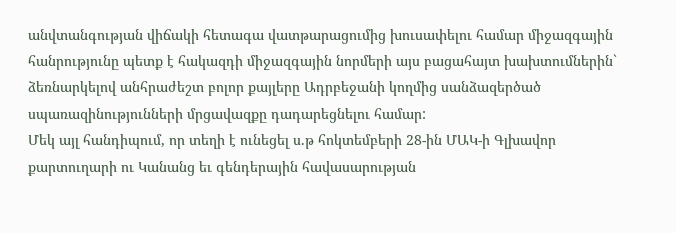անվտանգության վիճակի հետագա վատթարացումից խուսափելու համար միջազգային հանրությունը պետք է հակազդի միջազգային նորմերի այս բացահայտ խախտումներին` ձեռնարկելով անհրաժեշտ բոլոր քայլերը Ադրբեջանի կողմից սանձազերծած սպառազինությունների մրցավազքը դադարեցնելու համար:
Մեկ այլ հանդիպում, որ տեղի է ունեցել ս.թ հոկտեմբերի 28-ին ՄԱԿ-ի Գլխավոր քարտուղարի ու Կանանց եւ գենդերային հավասարության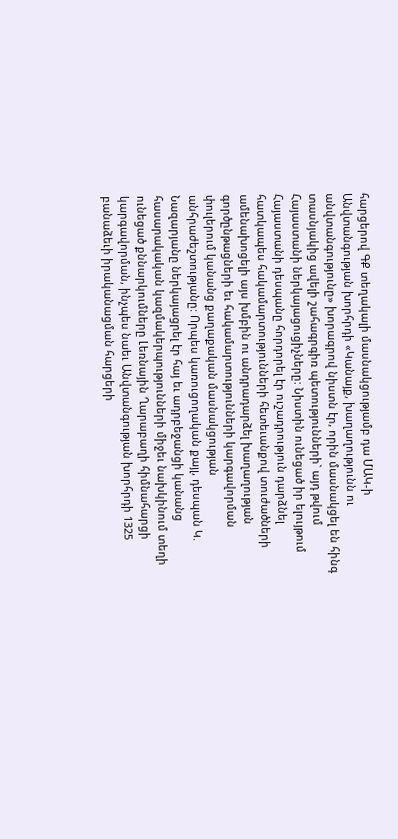հարցերով ԳՔ տեղակալի մասնակցությամբ դա ՄԱԿ-ի Անվտանգության խորհրդի «Կանայք, խաղաղությունն ու անվտանգությունը» խորագրով նիստն էր, որին մասնակցել են հինգ տասնյակից ավելի շահագրգիռ պետությունների` այդ թվում Հայաստանի ներկայացուցիչները: Նիստին ունեցած իր ելույթում Հայաստանի դեսպանը հորդորել էր ուշադրություն դարձնել հատկապես հակամարտությունների հետեւանքով տուժածների ամենախոցելի այս խմբին ու անդրադարձել խաղաղության գործընթացների եւ հակամարտությունների կարգավորման փուլերում կանանց քաղաքական մասնակցության անհրաժեշտությանը: Որպես կառուցողական քայլ, դեսպան Կ. Նազարյանը ներկայացրել էր հայ եւ ադրբեջանցի կանանց հասարակական կազմակերպությունների միջեւ նախկինում տեղի ունեցած քննարկումները Լեռնային Ղարաբաղի հիմնահարցի կարգավորման, ինչպես նաեւ Անվտանգության խորհրդի 1325 բանաձեւի իրականացման հարցերի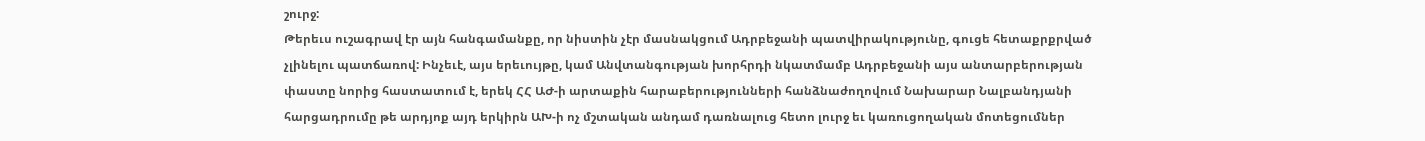շուրջ:
Թերեւս ուշագրավ էր այն հանգամանքը, որ նիստին չէր մասնակցում Ադրբեջանի պատվիրակությունը, գուցե հետաքրքրված չլինելու պատճառով: Ինչեւէ, այս երեւույթը, կամ Անվտանգության խորհրդի նկատմամբ Ադրբեջանի այս անտարբերության փաստը նորից հաստատում է, երեկ ՀՀ ԱԺ-ի արտաքին հարաբերությունների հանձնաժողովում Նախարար Նալբանդյանի հարցադրումը թե արդյոք այդ երկիրն ԱԽ-ի ոչ մշտական անդամ դառնալուց հետո լուրջ եւ կառուցողական մոտեցումներ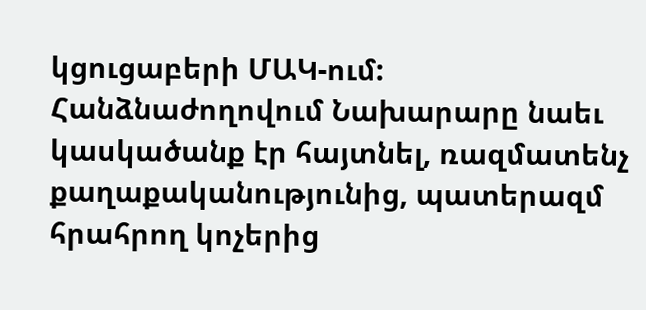կցուցաբերի ՄԱԿ-ում: Հանձնաժողովում Նախարարը նաեւ կասկածանք էր հայտնել, ռազմատենչ քաղաքականությունից, պատերազմ հրահրող կոչերից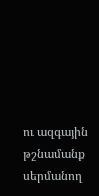ու ազգային թշնամանք սերմանող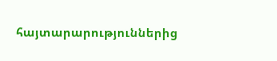հայտարարություններից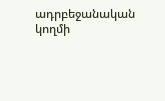ադրբեջանական կողմի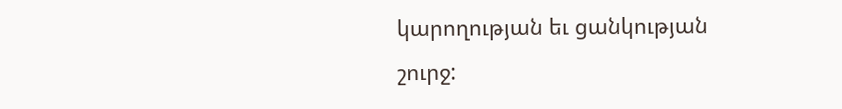կարողության եւ ցանկության շուրջ: